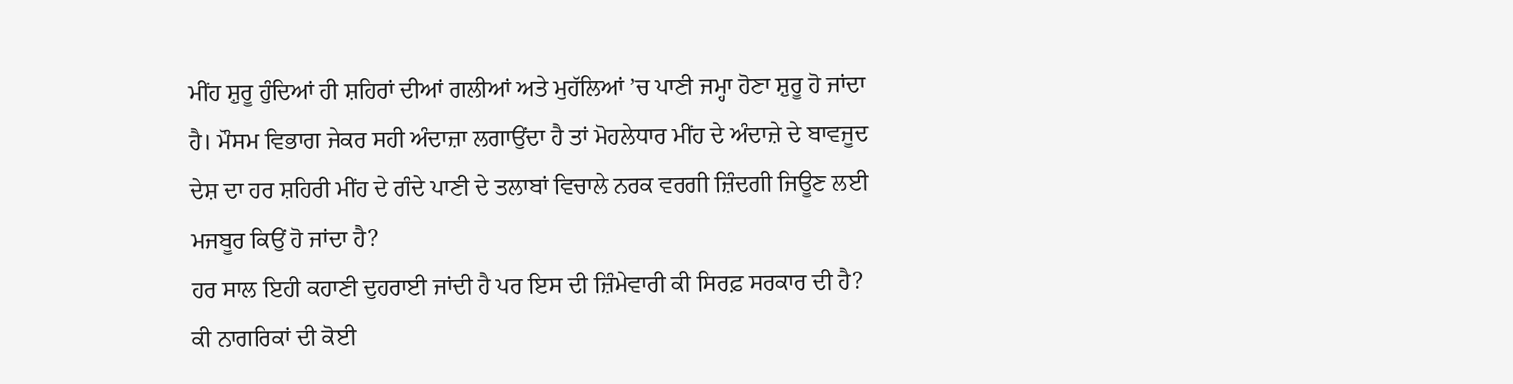ਮੀਂਹ ਸ਼ੁਰੂ ਹੁੰਦਿਆਂ ਹੀ ਸ਼ਹਿਰਾਂ ਦੀਆਂ ਗਲੀਆਂ ਅਤੇ ਮੁਹੱਲਿਆਂ ’ਚ ਪਾਣੀ ਜਮ੍ਹਾ ਹੋਣਾ ਸ਼ੁਰੂ ਹੋ ਜਾਂਦਾ ਹੈ। ਮੌਸਮ ਵਿਭਾਗ ਜੇਕਰ ਸਹੀ ਅੰਦਾਜ਼ਾ ਲਗਾਉਂਦਾ ਹੈ ਤਾਂ ਮੋਹਲੇਧਾਰ ਮੀਂਹ ਦੇ ਅੰਦਾਜ਼ੇ ਦੇ ਬਾਵਜੂਦ ਦੇਸ਼ ਦਾ ਹਰ ਸ਼ਹਿਰੀ ਮੀਂਹ ਦੇ ਗੰਦੇ ਪਾਣੀ ਦੇ ਤਲਾਬਾਂ ਵਿਚਾਲੇ ਨਰਕ ਵਰਗੀ ਜ਼ਿੰਦਗੀ ਜਿਊਣ ਲਈ ਮਜਬੂਰ ਕਿਉਂ ਹੋ ਜਾਂਦਾ ਹੈ?
ਹਰ ਸਾਲ ਇਹੀ ਕਹਾਣੀ ਦੁਹਰਾਈ ਜਾਂਦੀ ਹੈ ਪਰ ਇਸ ਦੀ ਜ਼ਿੰਮੇਵਾਰੀ ਕੀ ਸਿਰਫ਼ ਸਰਕਾਰ ਦੀ ਹੈ? ਕੀ ਨਾਗਰਿਕਾਂ ਦੀ ਕੋਈ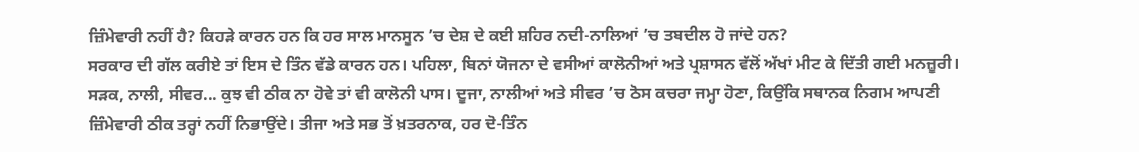ਜ਼ਿੰਮੇਵਾਰੀ ਨਹੀਂ ਹੈ? ਕਿਹੜੇ ਕਾਰਨ ਹਨ ਕਿ ਹਰ ਸਾਲ ਮਾਨਸੂਨ ’ਚ ਦੇਸ਼ ਦੇ ਕਈ ਸ਼ਹਿਰ ਨਦੀ-ਨਾਲਿਆਂ ’ਚ ਤਬਦੀਲ ਹੋ ਜਾਂਦੇ ਹਨ?
ਸਰਕਾਰ ਦੀ ਗੱਲ ਕਰੀਏ ਤਾਂ ਇਸ ਦੇ ਤਿੰਨ ਵੱਡੇ ਕਾਰਨ ਹਨ। ਪਹਿਲਾ, ਬਿਨਾਂ ਯੋਜਨਾ ਦੇ ਵਸੀਆਂ ਕਾਲੋਨੀਆਂ ਅਤੇ ਪ੍ਰਸ਼ਾਸਨ ਵੱਲੋਂ ਅੱਖਾਂ ਮੀਟ ਕੇ ਦਿੱਤੀ ਗਈ ਮਨਜ਼ੂਰੀ। ਸੜਕ, ਨਾਲੀ, ਸੀਵਰ... ਕੁਝ ਵੀ ਠੀਕ ਨਾ ਹੋਵੇ ਤਾਂ ਵੀ ਕਾਲੋਨੀ ਪਾਸ। ਦੂਜਾ, ਨਾਲੀਆਂ ਅਤੇ ਸੀਵਰ ’ਚ ਠੋਸ ਕਚਰਾ ਜਮ੍ਹਾ ਹੋਣਾ, ਕਿਉਂਕਿ ਸਥਾਨਕ ਨਿਗਮ ਆਪਣੀ ਜ਼ਿੰਮੇਵਾਰੀ ਠੀਕ ਤਰ੍ਹਾਂ ਨਹੀਂ ਨਿਭਾਉਂਦੇ। ਤੀਜਾ ਅਤੇ ਸਭ ਤੋਂ ਖ਼ਤਰਨਾਕ, ਹਰ ਦੋ-ਤਿੰਨ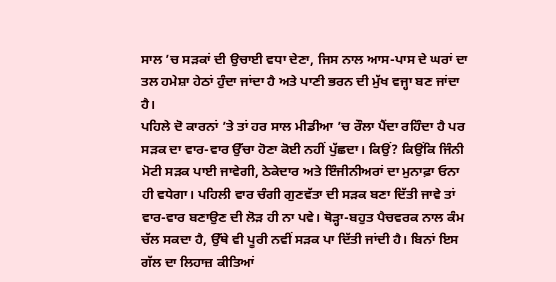ਸਾਲ ’ਚ ਸੜਕਾਂ ਦੀ ਉਚਾਈ ਵਧਾ ਦੇਣਾ, ਜਿਸ ਨਾਲ ਆਸ-ਪਾਸ ਦੇ ਘਰਾਂ ਦਾ ਤਲ ਹਮੇਸ਼ਾ ਹੇਠਾਂ ਹੁੰਦਾ ਜਾਂਦਾ ਹੈ ਅਤੇ ਪਾਣੀ ਭਰਨ ਦੀ ਮੁੱਖ ਵਜ੍ਹਾ ਬਣ ਜਾਂਦਾ ਹੈ।
ਪਹਿਲੇ ਦੋ ਕਾਰਨਾਂ ’ਤੇ ਤਾਂ ਹਰ ਸਾਲ ਮੀਡੀਆ ’ਚ ਰੌਲਾ ਪੈਂਦਾ ਰਹਿੰਦਾ ਹੈ ਪਰ ਸੜਕ ਦਾ ਵਾਰ-ਵਾਰ ਉੱਚਾ ਹੋਣਾ ਕੋਈ ਨਹੀਂ ਪੁੱਛਦਾ। ਕਿਉਂ? ਕਿਉਂਕਿ ਜਿੰਨੀ ਮੋਟੀ ਸੜਕ ਪਾਈ ਜਾਵੇਗੀ, ਠੇਕੇਦਾਰ ਅਤੇ ਇੰਜੀਨੀਅਰਾਂ ਦਾ ਮੁਨਾਫ਼ਾ ਓਨਾ ਹੀ ਵਧੇਗਾ। ਪਹਿਲੀ ਵਾਰ ਚੰਗੀ ਗੁਣਵੱਤਾ ਦੀ ਸੜਕ ਬਣਾ ਦਿੱਤੀ ਜਾਵੇ ਤਾਂ ਵਾਰ-ਵਾਰ ਬਣਾਉਣ ਦੀ ਲੋੜ ਹੀ ਨਾ ਪਵੇ। ਥੋੜ੍ਹਾ-ਬਹੁਤ ਪੈਚਵਰਕ ਨਾਲ ਕੰਮ ਚੱਲ ਸਕਦਾ ਹੈ, ਉੱਥੇ ਵੀ ਪੂਰੀ ਨਵੀਂ ਸੜਕ ਪਾ ਦਿੱਤੀ ਜਾਂਦੀ ਹੈ। ਬਿਨਾਂ ਇਸ ਗੱਲ ਦਾ ਲਿਹਾਜ਼ ਕੀਤਿਆਂ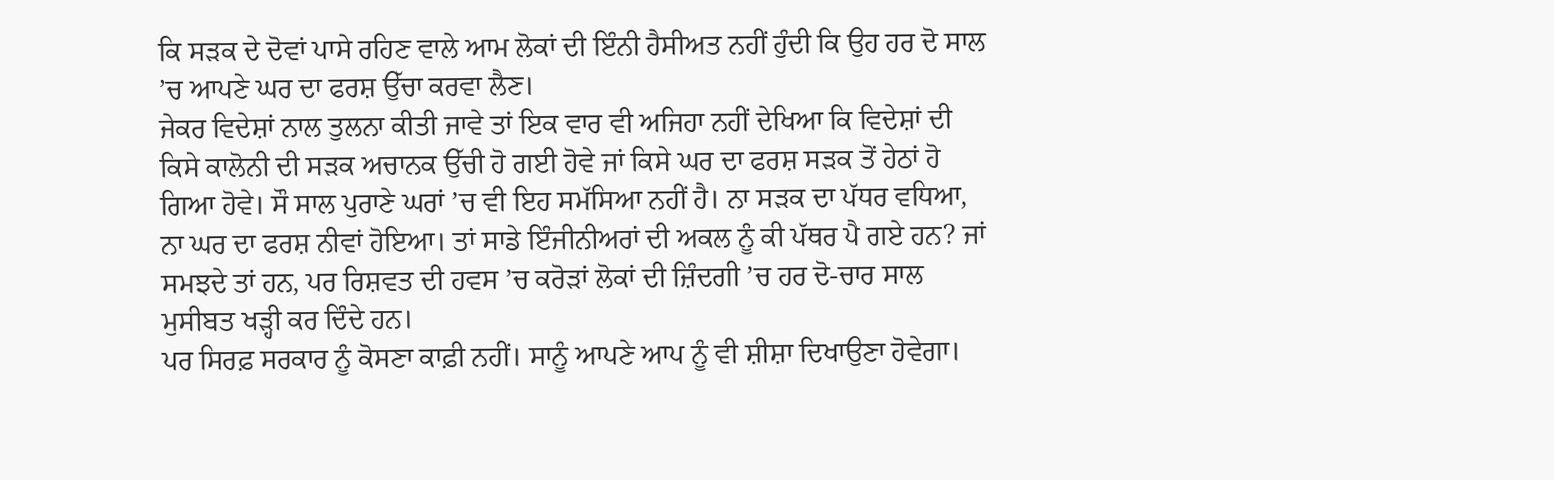ਕਿ ਸੜਕ ਦੇ ਦੋਵਾਂ ਪਾਸੇ ਰਹਿਣ ਵਾਲੇ ਆਮ ਲੋਕਾਂ ਦੀ ਇੰਨੀ ਹੈਸੀਅਤ ਨਹੀਂ ਹੁੰਦੀ ਕਿ ਉਹ ਹਰ ਦੋ ਸਾਲ ’ਚ ਆਪਣੇ ਘਰ ਦਾ ਫਰਸ਼ ਉੱਚਾ ਕਰਵਾ ਲੈਣ।
ਜੇਕਰ ਵਿਦੇਸ਼ਾਂ ਨਾਲ ਤੁਲਨਾ ਕੀਤੀ ਜਾਵੇ ਤਾਂ ਇਕ ਵਾਰ ਵੀ ਅਜਿਹਾ ਨਹੀਂ ਦੇਖਿਆ ਕਿ ਵਿਦੇਸ਼ਾਂ ਦੀ ਕਿਸੇ ਕਾਲੋਨੀ ਦੀ ਸੜਕ ਅਚਾਨਕ ਉੱਚੀ ਹੋ ਗਈ ਹੋਵੇ ਜਾਂ ਕਿਸੇ ਘਰ ਦਾ ਫਰਸ਼ ਸੜਕ ਤੋਂ ਹੇਠਾਂ ਹੋ ਗਿਆ ਹੋਵੇ। ਸੌ ਸਾਲ ਪੁਰਾਣੇ ਘਰਾਂ ’ਚ ਵੀ ਇਹ ਸਮੱਸਿਆ ਨਹੀਂ ਹੈ। ਨਾ ਸੜਕ ਦਾ ਪੱਧਰ ਵਧਿਆ, ਨਾ ਘਰ ਦਾ ਫਰਸ਼ ਨੀਵਾਂ ਹੋਇਆ। ਤਾਂ ਸਾਡੇ ਇੰਜੀਨੀਅਰਾਂ ਦੀ ਅਕਲ ਨੂੰ ਕੀ ਪੱਥਰ ਪੈ ਗਏ ਹਨ? ਜਾਂ ਸਮਝਦੇ ਤਾਂ ਹਨ, ਪਰ ਰਿਸ਼ਵਤ ਦੀ ਹਵਸ ’ਚ ਕਰੋੜਾਂ ਲੋਕਾਂ ਦੀ ਜ਼ਿੰਦਗੀ ’ਚ ਹਰ ਦੋ-ਚਾਰ ਸਾਲ ਮੁਸੀਬਤ ਖੜ੍ਹੀ ਕਰ ਦਿੰਦੇ ਹਨ।
ਪਰ ਸਿਰਫ਼ ਸਰਕਾਰ ਨੂੰ ਕੋਸਣਾ ਕਾਫ਼ੀ ਨਹੀਂ। ਸਾਨੂੰ ਆਪਣੇ ਆਪ ਨੂੰ ਵੀ ਸ਼ੀਸ਼ਾ ਦਿਖਾਉਣਾ ਹੋਵੇਗਾ।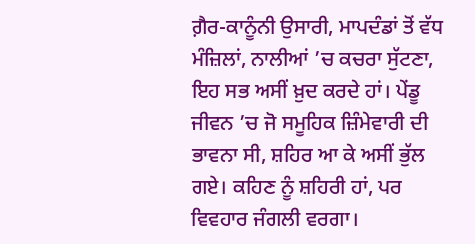ਗ਼ੈਰ-ਕਾਨੂੰਨੀ ਉਸਾਰੀ, ਮਾਪਦੰਡਾਂ ਤੋਂ ਵੱਧ ਮੰਜ਼ਿਲਾਂ, ਨਾਲੀਆਂ ’ਚ ਕਚਰਾ ਸੁੱਟਣਾ, ਇਹ ਸਭ ਅਸੀਂ ਖ਼ੁਦ ਕਰਦੇ ਹਾਂ। ਪੇਂਡੂ ਜੀਵਨ ’ਚ ਜੋ ਸਮੂਹਿਕ ਜ਼ਿੰਮੇਵਾਰੀ ਦੀ ਭਾਵਨਾ ਸੀ, ਸ਼ਹਿਰ ਆ ਕੇ ਅਸੀਂ ਭੁੱਲ ਗਏ। ਕਹਿਣ ਨੂੰ ਸ਼ਹਿਰੀ ਹਾਂ, ਪਰ ਵਿਵਹਾਰ ਜੰਗਲੀ ਵਰਗਾ।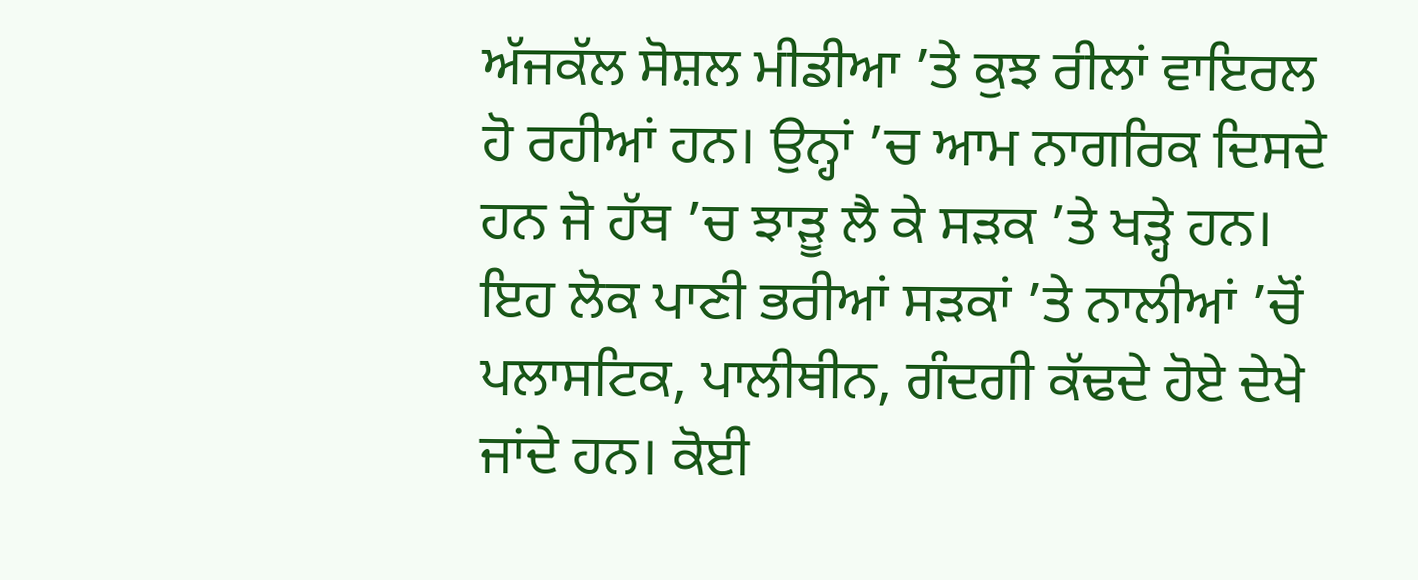ਅੱਜਕੱਲ ਸੋਸ਼ਲ ਮੀਡੀਆ ’ਤੇ ਕੁਝ ਰੀਲਾਂ ਵਾਇਰਲ ਹੋ ਰਹੀਆਂ ਹਨ। ਉਨ੍ਹਾਂ ’ਚ ਆਮ ਨਾਗਰਿਕ ਦਿਸਦੇ ਹਨ ਜੋ ਹੱਥ ’ਚ ਝਾੜੂ ਲੈ ਕੇ ਸੜਕ ’ਤੇ ਖੜ੍ਹੇ ਹਨ। ਇਹ ਲੋਕ ਪਾਣੀ ਭਰੀਆਂ ਸੜਕਾਂ ’ਤੇ ਨਾਲੀਆਂ ’ਚੋਂ ਪਲਾਸਟਿਕ, ਪਾਲੀਥੀਨ, ਗੰਦਗੀ ਕੱਢਦੇ ਹੋਏ ਦੇਖੇ ਜਾਂਦੇ ਹਨ। ਕੋਈ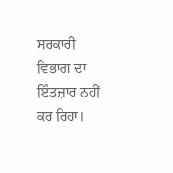ਸਰਕਾਰੀ ਵਿਭਾਗ ਦਾ ਇੰਤਜ਼ਾਰ ਨਹੀਂ ਕਰ ਰਿਹਾ।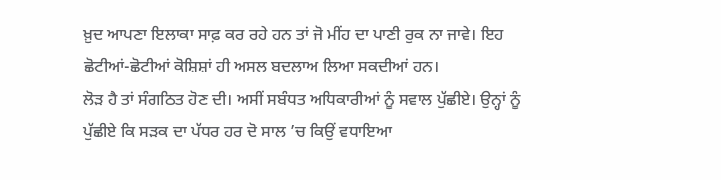ਖ਼ੁਦ ਆਪਣਾ ਇਲਾਕਾ ਸਾਫ਼ ਕਰ ਰਹੇ ਹਨ ਤਾਂ ਜੋ ਮੀਂਹ ਦਾ ਪਾਣੀ ਰੁਕ ਨਾ ਜਾਵੇ। ਇਹ ਛੋਟੀਆਂ-ਛੋਟੀਆਂ ਕੋਸ਼ਿਸ਼ਾਂ ਹੀ ਅਸਲ ਬਦਲਾਅ ਲਿਆ ਸਕਦੀਆਂ ਹਨ।
ਲੋੜ ਹੈ ਤਾਂ ਸੰਗਠਿਤ ਹੋਣ ਦੀ। ਅਸੀਂ ਸਬੰਧਤ ਅਧਿਕਾਰੀਆਂ ਨੂੰ ਸਵਾਲ ਪੁੱਛੀਏ। ਉਨ੍ਹਾਂ ਨੂੰ ਪੁੱਛੀਏ ਕਿ ਸੜਕ ਦਾ ਪੱਧਰ ਹਰ ਦੋ ਸਾਲ ’ਚ ਕਿਉਂ ਵਧਾਇਆ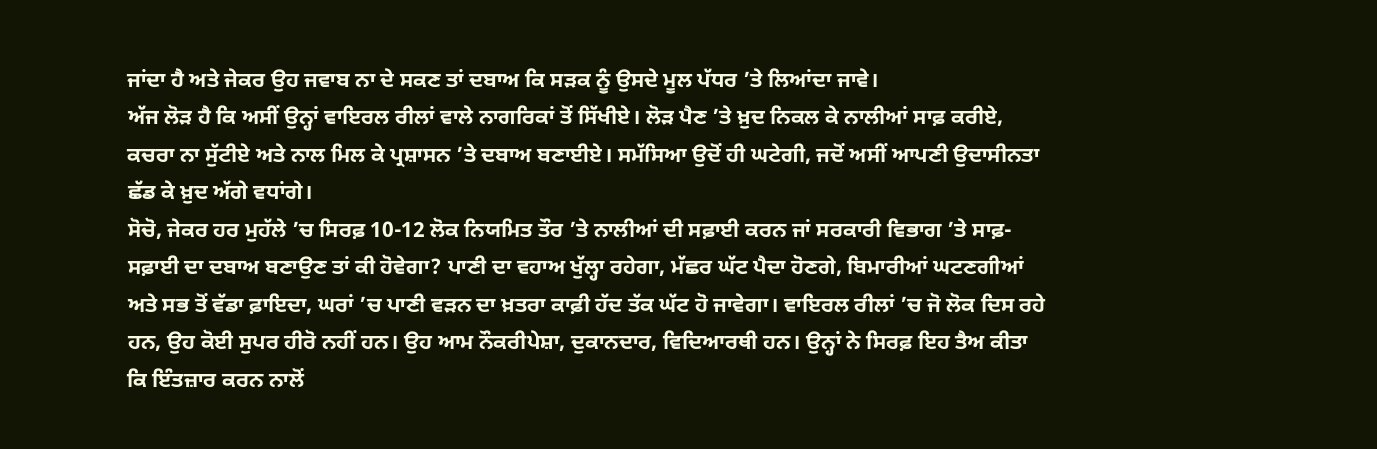ਜਾਂਦਾ ਹੈ ਅਤੇ ਜੇਕਰ ਉਹ ਜਵਾਬ ਨਾ ਦੇ ਸਕਣ ਤਾਂ ਦਬਾਅ ਕਿ ਸੜਕ ਨੂੰ ਉਸਦੇ ਮੂਲ ਪੱਧਰ ’ਤੇ ਲਿਆਂਦਾ ਜਾਵੇ।
ਅੱਜ ਲੋੜ ਹੈ ਕਿ ਅਸੀਂ ਉਨ੍ਹਾਂ ਵਾਇਰਲ ਰੀਲਾਂ ਵਾਲੇ ਨਾਗਰਿਕਾਂ ਤੋਂ ਸਿੱਖੀਏ। ਲੋੜ ਪੈਣ ’ਤੇ ਖ਼ੁਦ ਨਿਕਲ ਕੇ ਨਾਲੀਆਂ ਸਾਫ਼ ਕਰੀਏ, ਕਚਰਾ ਨਾ ਸੁੱਟੀਏ ਅਤੇ ਨਾਲ ਮਿਲ ਕੇ ਪ੍ਰਸ਼ਾਸਨ ’ਤੇ ਦਬਾਅ ਬਣਾਈਏ। ਸਮੱਸਿਆ ਉਦੋਂ ਹੀ ਘਟੇਗੀ, ਜਦੋਂ ਅਸੀਂ ਆਪਣੀ ਉਦਾਸੀਨਤਾ ਛੱਡ ਕੇ ਖ਼ੁਦ ਅੱਗੇ ਵਧਾਂਗੇ।
ਸੋਚੋ, ਜੇਕਰ ਹਰ ਮੁਹੱਲੇ ’ਚ ਸਿਰਫ਼ 10-12 ਲੋਕ ਨਿਯਮਿਤ ਤੌਰ ’ਤੇ ਨਾਲੀਆਂ ਦੀ ਸਫ਼ਾਈ ਕਰਨ ਜਾਂ ਸਰਕਾਰੀ ਵਿਭਾਗ ’ਤੇ ਸਾਫ਼-ਸਫ਼ਾਈ ਦਾ ਦਬਾਅ ਬਣਾਉਣ ਤਾਂ ਕੀ ਹੋਵੇਗਾ? ਪਾਣੀ ਦਾ ਵਹਾਅ ਖੁੱਲ੍ਹਾ ਰਹੇਗਾ, ਮੱਛਰ ਘੱਟ ਪੈਦਾ ਹੋਣਗੇ, ਬਿਮਾਰੀਆਂ ਘਟਣਗੀਆਂ ਅਤੇ ਸਭ ਤੋਂ ਵੱਡਾ ਫ਼ਾਇਦਾ, ਘਰਾਂ ’ਚ ਪਾਣੀ ਵੜਨ ਦਾ ਖ਼ਤਰਾ ਕਾਫ਼ੀ ਹੱਦ ਤੱਕ ਘੱਟ ਹੋ ਜਾਵੇਗਾ। ਵਾਇਰਲ ਰੀਲਾਂ ’ਚ ਜੋ ਲੋਕ ਦਿਸ ਰਹੇ ਹਨ, ਉਹ ਕੋਈ ਸੁਪਰ ਹੀਰੋ ਨਹੀਂ ਹਨ। ਉਹ ਆਮ ਨੌਕਰੀਪੇਸ਼ਾ, ਦੁਕਾਨਦਾਰ, ਵਿਦਿਆਰਥੀ ਹਨ। ਉਨ੍ਹਾਂ ਨੇ ਸਿਰਫ਼ ਇਹ ਤੈਅ ਕੀਤਾ ਕਿ ਇੰਤਜ਼ਾਰ ਕਰਨ ਨਾਲੋਂ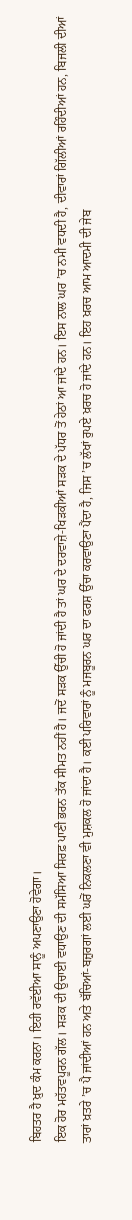ਬਿਹਤਰ ਹੈ ਖ਼ੁਦ ਕੰਮ ਕਰਨਾ। ਇਹੀ ਰਵੱਈਆ ਸਾਨੂੰ ਅਪਣਾਉਣਾ ਹੋਵੇਗਾ।
ਇਕ ਹੋਰ ਮਹੱਤਵਪੂਰਨ ਗੱਲ। ਸੜਕ ਦੀ ਉਚਾਈ ਵਧਾਉਣ ਦੀ ਸਮੱਸਿਆ ਸਿਰਫ਼ ਪਾਣੀ ਭਰਨ ਤੱਕ ਸੀਮਤ ਨਹੀਂ ਹੈ। ਜਦੋਂ ਸੜਕ ਉੱਚੀ ਹੋ ਜਾਂਦੀ ਹੈ ਤਾਂ ਘਰ ਦੇ ਦਰਵਾਜ਼ੇ-ਖਿੜਕੀਆਂ ਸੜਕ ਦੇ ਪੱਧਰ ਤੋਂ ਹੇਠਾਂ ਆ ਜਾਂਦੇ ਹਨ। ਇਸ ਨਾਲ ਘਰ ’ਚ ਨਮੀ ਵਧਦੀ ਹੈ, ਦੀਵਾਰਾਂ ਗਿੱਲੀਆਂ ਰਹਿੰਦੀਆਂ ਹਨ, ਬਿਜਲੀ ਦੀਆਂ ਤਾਰਾਂ ਖ਼ਤਰੇ ’ਚ ਪੈ ਜਾਂਦੀਆਂ ਹਨ ਅਤੇ ਬੱਚਿਆਂ-ਬਜ਼ੁਰਗਾਂ ਲਈ ਘਰੋਂ ਨਿਕਲਣਾ ਵੀ ਮੁਸ਼ਕਲ ਹੋ ਜਾਂਦਾ ਹੈ। ਕਈ ਪਰਿਵਾਰਾਂ ਨੂੰ ਮਜਬੂਰਨ ਘਰ ਦਾ ਫਰਸ਼ ਉੱਚਾ ਕਰਵਾਉਣਾ ਪੈਂਦਾ ਹੈ, ਜਿਸ ’ਚ ਲੱਖਾਂ ਰੁਪਏ ਖ਼ਰਚ ਹੋ ਜਾਂਦੇ ਹਨ। ਇਹ ਖ਼ਰਚ ਆਮ ਆਦਮੀ ਦੀ ਜੇਬ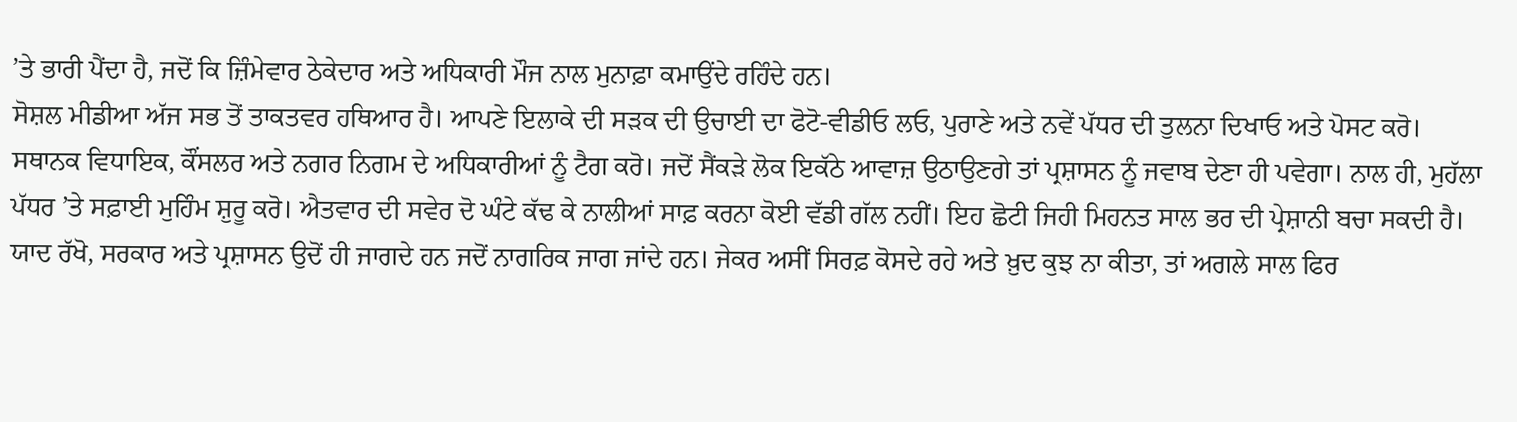’ਤੇ ਭਾਰੀ ਪੈਂਦਾ ਹੈ, ਜਦੋਂ ਕਿ ਜ਼ਿੰਮੇਵਾਰ ਠੇਕੇਦਾਰ ਅਤੇ ਅਧਿਕਾਰੀ ਮੌਜ ਨਾਲ ਮੁਨਾਫ਼ਾ ਕਮਾਉਂਦੇ ਰਹਿੰਦੇ ਹਨ।
ਸੋਸ਼ਲ ਮੀਡੀਆ ਅੱਜ ਸਭ ਤੋਂ ਤਾਕਤਵਰ ਹਥਿਆਰ ਹੈ। ਆਪਣੇ ਇਲਾਕੇ ਦੀ ਸੜਕ ਦੀ ਉਚਾਈ ਦਾ ਫੋਟੋ-ਵੀਡੀਓ ਲਓ, ਪੁਰਾਣੇ ਅਤੇ ਨਵੇਂ ਪੱਧਰ ਦੀ ਤੁਲਨਾ ਦਿਖਾਓ ਅਤੇ ਪੋਸਟ ਕਰੋ। ਸਥਾਨਕ ਵਿਧਾਇਕ, ਕੌਂਸਲਰ ਅਤੇ ਨਗਰ ਨਿਗਮ ਦੇ ਅਧਿਕਾਰੀਆਂ ਨੂੰ ਟੈਗ ਕਰੋ। ਜਦੋਂ ਸੈਂਕੜੇ ਲੋਕ ਇਕੱਠੇ ਆਵਾਜ਼ ਉਠਾਉਣਗੇ ਤਾਂ ਪ੍ਰਸ਼ਾਸਨ ਨੂੰ ਜਵਾਬ ਦੇਣਾ ਹੀ ਪਵੇਗਾ। ਨਾਲ ਹੀ, ਮੁਹੱਲਾ ਪੱਧਰ ’ਤੇ ਸਫ਼ਾਈ ਮੁਹਿੰਮ ਸ਼ੁਰੂ ਕਰੋ। ਐਤਵਾਰ ਦੀ ਸਵੇਰ ਦੋ ਘੰਟੇ ਕੱਢ ਕੇ ਨਾਲੀਆਂ ਸਾਫ਼ ਕਰਨਾ ਕੋਈ ਵੱਡੀ ਗੱਲ ਨਹੀਂ। ਇਹ ਛੋਟੀ ਜਿਹੀ ਮਿਹਨਤ ਸਾਲ ਭਰ ਦੀ ਪ੍ਰੇਸ਼ਾਨੀ ਬਚਾ ਸਕਦੀ ਹੈ।
ਯਾਦ ਰੱਖੋ, ਸਰਕਾਰ ਅਤੇ ਪ੍ਰਸ਼ਾਸਨ ਉਦੋਂ ਹੀ ਜਾਗਦੇ ਹਨ ਜਦੋਂ ਨਾਗਰਿਕ ਜਾਗ ਜਾਂਦੇ ਹਨ। ਜੇਕਰ ਅਸੀਂ ਸਿਰਫ਼ ਕੋਸਦੇ ਰਹੇ ਅਤੇ ਖ਼ੁਦ ਕੁਝ ਨਾ ਕੀਤਾ, ਤਾਂ ਅਗਲੇ ਸਾਲ ਫਿਰ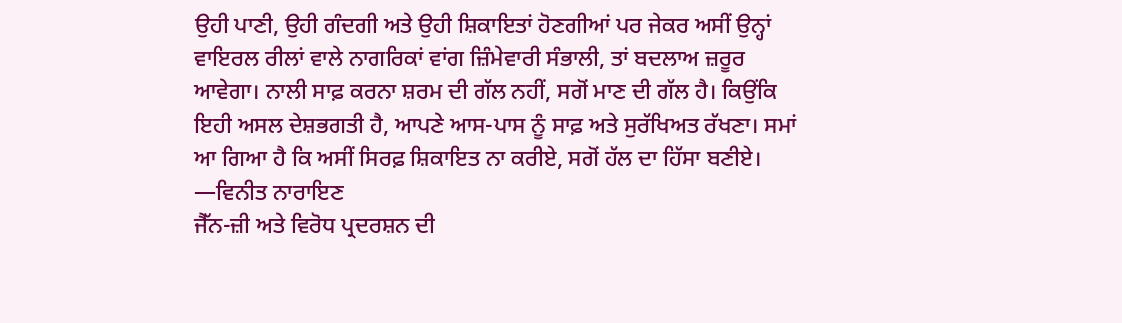ਉਹੀ ਪਾਣੀ, ਉਹੀ ਗੰਦਗੀ ਅਤੇ ਉਹੀ ਸ਼ਿਕਾਇਤਾਂ ਹੋਣਗੀਆਂ ਪਰ ਜੇਕਰ ਅਸੀਂ ਉਨ੍ਹਾਂ ਵਾਇਰਲ ਰੀਲਾਂ ਵਾਲੇ ਨਾਗਰਿਕਾਂ ਵਾਂਗ ਜ਼ਿੰਮੇਵਾਰੀ ਸੰਭਾਲੀ, ਤਾਂ ਬਦਲਾਅ ਜ਼ਰੂਰ ਆਵੇਗਾ। ਨਾਲੀ ਸਾਫ਼ ਕਰਨਾ ਸ਼ਰਮ ਦੀ ਗੱਲ ਨਹੀਂ, ਸਗੋਂ ਮਾਣ ਦੀ ਗੱਲ ਹੈ। ਕਿਉਂਕਿ ਇਹੀ ਅਸਲ ਦੇਸ਼ਭਗਤੀ ਹੈ, ਆਪਣੇ ਆਸ-ਪਾਸ ਨੂੰ ਸਾਫ਼ ਅਤੇ ਸੁਰੱਖਿਅਤ ਰੱਖਣਾ। ਸਮਾਂ ਆ ਗਿਆ ਹੈ ਕਿ ਅਸੀਂ ਸਿਰਫ਼ ਸ਼ਿਕਾਇਤ ਨਾ ਕਰੀਏ, ਸਗੋਂ ਹੱਲ ਦਾ ਹਿੱਸਾ ਬਣੀਏ।
—ਵਿਨੀਤ ਨਾਰਾਇਣ
ਜੈੱਨ-ਜ਼ੀ ਅਤੇ ਵਿਰੋਧ ਪ੍ਰਦਰਸ਼ਨ ਦੀ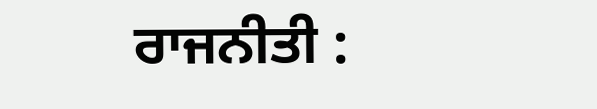ਰਾਜਨੀਤੀ :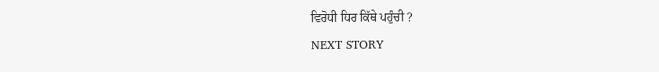ਵਿਰੋਧੀ ਧਿਰ ਕਿੱਥੇ ਪਹੁੰਚੀ ?
NEXT STORY